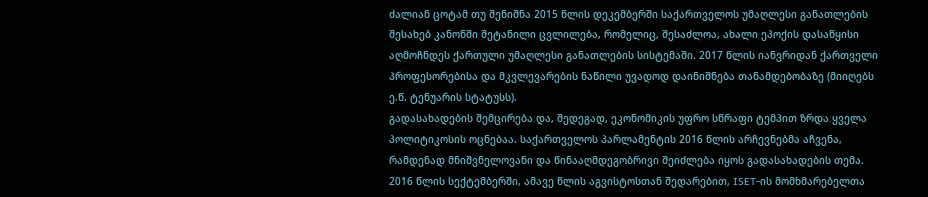ძალიან ცოტამ თუ შენიშნა 2015 წლის დეკემბერში საქართველოს უმაღლესი განათლების შესახებ კანონში შეტანილი ცვლილება, რომელიც, შესაძლოა, ახალი ეპოქის დასაწყისი აღმოჩნდეს ქართული უმაღლესი განათლების სისტემაში. 2017 წლის იანვრიდან ქართველი პროფესორებისა და მკვლევარების ნაწილი უვადოდ დაინიშნება თანამდებობაზე (მიიღებს ე.წ. ტენუარის სტატუსს).
გადასახადების შემცირება და, შედეგად, ეკონომიკის უფრო სწრაფი ტემპით ზრდა ყველა პოლიტიკოსის ოცნებაა. საქართველოს პარლამენტის 2016 წლის არჩევნებმა აჩვენა, რამდენად მნიშვნელოვანი და წინააღმდეგობრივი შეიძლება იყოს გადასახადების თემა.
2016 წლის სექტემბერში, ამავე წლის აგვისტოსთან შედარებით, ISET-ის მომხმარებელთა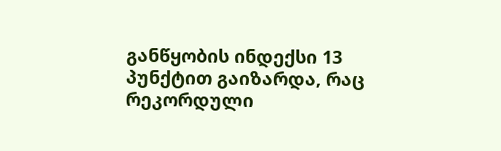განწყობის ინდექსი 13 პუნქტით გაიზარდა, რაც რეკორდული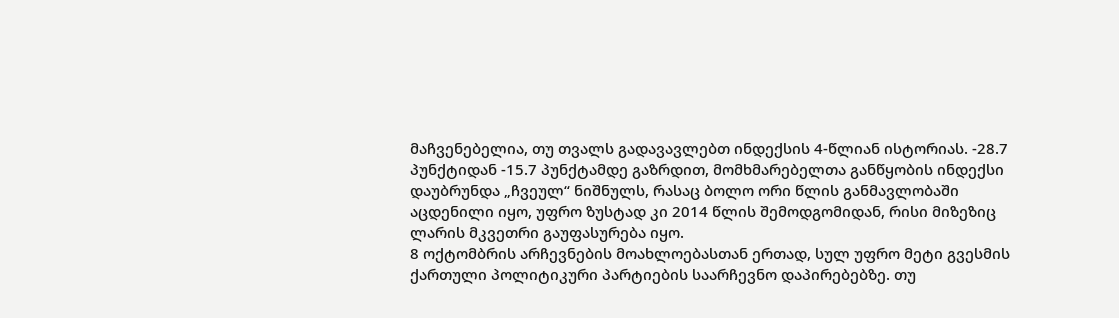მაჩვენებელია, თუ თვალს გადავავლებთ ინდექსის 4-წლიან ისტორიას. -28.7 პუნქტიდან -15.7 პუნქტამდე გაზრდით, მომხმარებელთა განწყობის ინდექსი დაუბრუნდა „ჩვეულ“ ნიშნულს, რასაც ბოლო ორი წლის განმავლობაში აცდენილი იყო, უფრო ზუსტად კი 2014 წლის შემოდგომიდან, რისი მიზეზიც ლარის მკვეთრი გაუფასურება იყო.
8 ოქტომბრის არჩევნების მოახლოებასთან ერთად, სულ უფრო მეტი გვესმის ქართული პოლიტიკური პარტიების საარჩევნო დაპირებებზე. თუ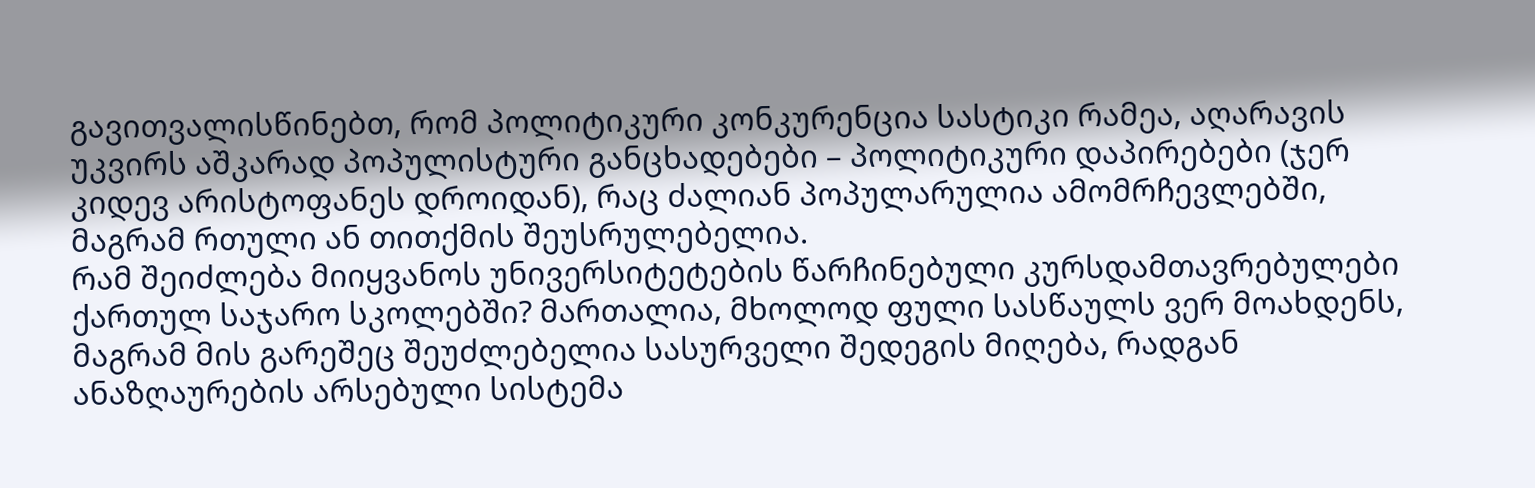გავითვალისწინებთ, რომ პოლიტიკური კონკურენცია სასტიკი რამეა, აღარავის უკვირს აშკარად პოპულისტური განცხადებები – პოლიტიკური დაპირებები (ჯერ კიდევ არისტოფანეს დროიდან), რაც ძალიან პოპულარულია ამომრჩევლებში, მაგრამ რთული ან თითქმის შეუსრულებელია.
რამ შეიძლება მიიყვანოს უნივერსიტეტების წარჩინებული კურსდამთავრებულები ქართულ საჯარო სკოლებში? მართალია, მხოლოდ ფული სასწაულს ვერ მოახდენს, მაგრამ მის გარეშეც შეუძლებელია სასურველი შედეგის მიღება, რადგან ანაზღაურების არსებული სისტემა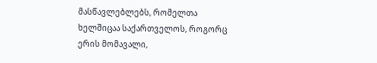მასწავლებლებს, რომელთა ხელშიცაა საქართველოს, როგორც ერის მომავალი,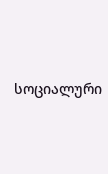სოციალური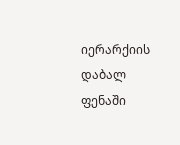იერარქიის დაბალ ფენაში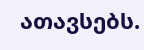ათავსებს.